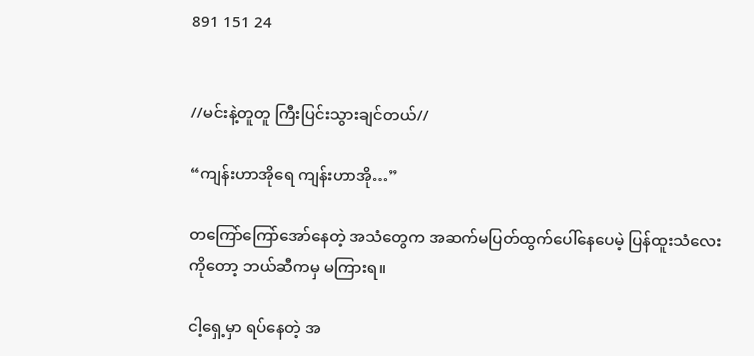891 151 24


//မင်းနဲ့တူတူ ကြီးပြင်းသွားချင်တယ်//

“ကျန်းဟာအိုရေ ကျန်းဟာအို…”

တကြော်ကြော်အော်နေတဲ့ အသံတွေက အဆက်မပြတ်ထွက်ပေါ်နေပေမဲ့ ပြန်ထူးသံလေးကိုတော့ ဘယ်ဆီကမှ မကြားရ။

ငါ့ရှေ့မှာ ရပ်နေတဲ့ အ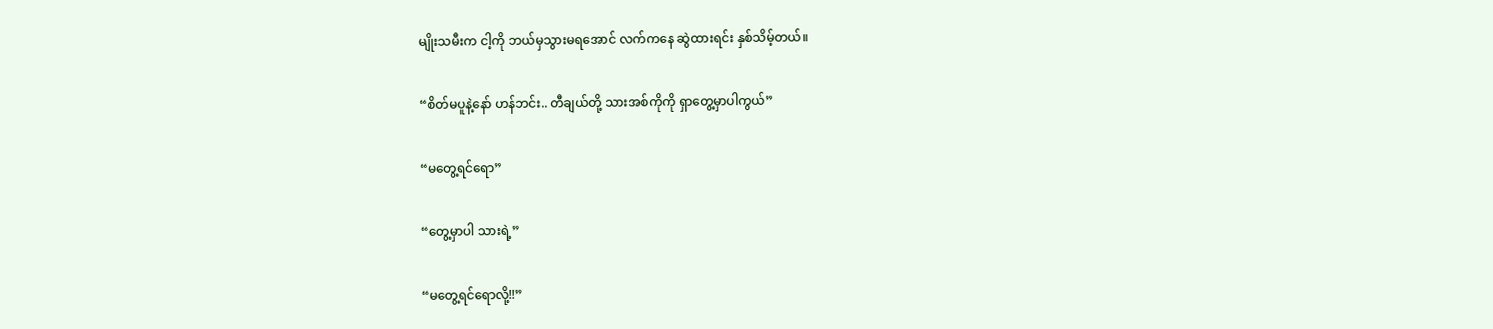မျိုးသမီးက ငါ့ကို ဘယ်မှသွားမရအောင် လက်ကနေ ဆွဲထားရင်း နှစ်သိမ့်တယ်။

“စိတ်မပူနဲ့နော် ဟန်ဘင်း.. တီချယ်တို့ သားအစ်ကိုကို ရှာတွေ့မှာပါကွယ်”

“မတွေ့ရင်ရော”

“တွေ့မှာပါ သားရဲ့”

“မတွေ့ရင်ရောလို့!!”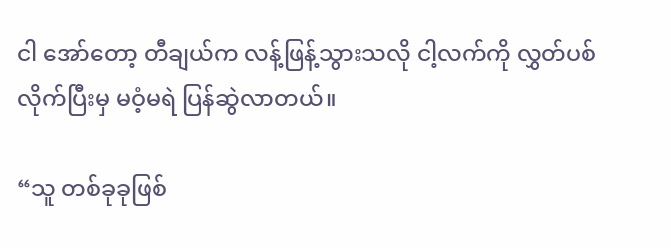ငါ အော်တော့ တီချယ်က လန့်ဖြန့်သွားသလို ငါ့လက်ကို လွှတ်ပစ်လိုက်ပြီးမှ မဝံ့မရဲ ပြန်ဆွဲလာတယ်။

“သူ တစ်ခုခုဖြစ်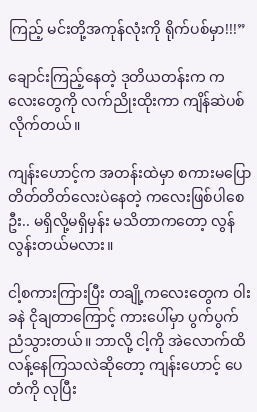ကြည့် မင်းတို့အကုန်လုံးကို ရိုက်ပစ်မှာ!!!”

ချောင်းကြည့်နေတဲ့ ဒုတိယတန်းက ကလေးတွေကို လက်ညိုးထိုးကာ ကျိန်ဆဲပစ်လိုက်တယ်။

ကျန်းဟောင့်က အတန်းထဲမှာ စကားမပြော တိတ်တိတ်လေးပဲနေတဲ့ ကလေးဖြစ်ပါစေဦး.. မရှိလို့မရှိမှန်း မသိတာကတော့ လွန်လွန်းတယ်မလား။

ငါ့စကားကြားပြီး တချို့ကလေးတွေက ဝါးခနဲ ငိုချတာကြောင့် ကားပေါ်မှာ ပွက်ပွက်ညံသွားတယ်။ ဘာလို့ ငါ့ကို အဲလောက်ထိ လန့်နေကြသလဲဆိုတော့ ကျန်းဟောင့် ပေတံကို လုပြီး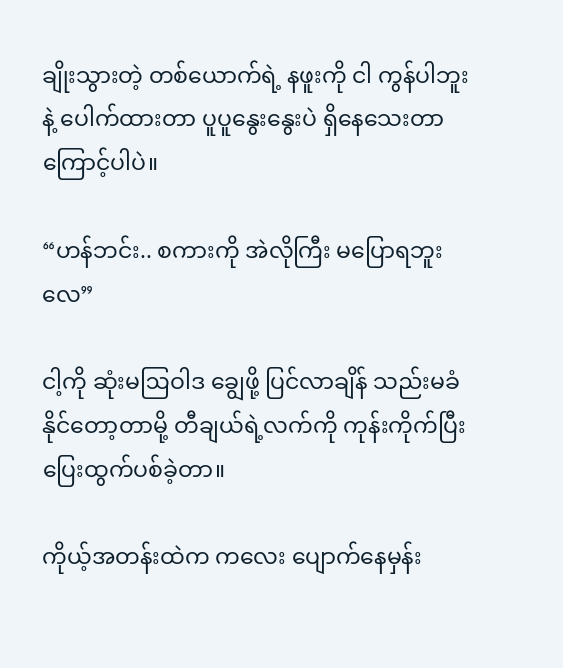ချိုးသွားတဲ့ တစ်ယောက်ရဲ့ နဖူးကို ငါ ကွန်ပါဘူးနဲ့ ပေါက်ထားတာ ပူပူနွေးနွေးပဲ ရှိနေသေးတာကြောင့်ပါပဲ။

“ဟန်ဘင်း.. စကားကို အဲလိုကြီး မပြောရဘူးလေ”

ငါ့ကို ဆုံးမဩဝါဒ ချွေဖို့ ပြင်လာချိန် သည်းမခံနိုင်တော့တာမို့ တီချယ်ရဲ့လက်ကို ကုန်းကိုက်ပြီး ပြေးထွက်ပစ်ခဲ့တာ။

ကိုယ့်အတန်းထဲက ကလေး ပျောက်နေမှန်း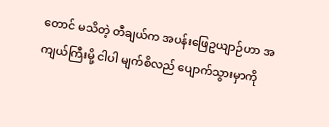တောင် မသိတဲ့ တီချယ်က အပန်းဖြေဥယျာဉ်ဟာ အကျယ်ကြီးမို့ ငါပါ မျက်စိလည် ပျောက်သွားမှာကို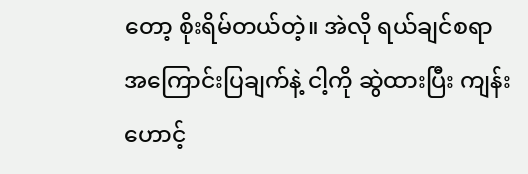တော့ စိုးရိမ်တယ်တဲ့။ အဲလို ရယ်ချင်စရာ အကြောင်းပြချက်နဲ့ ငါ့ကို ဆွဲထားပြီး ကျန်းဟောင့်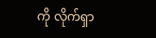ကို လိုက်ရှာ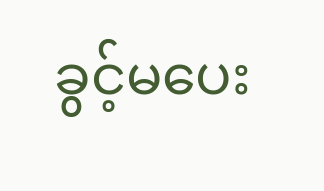ခွင့်မပေး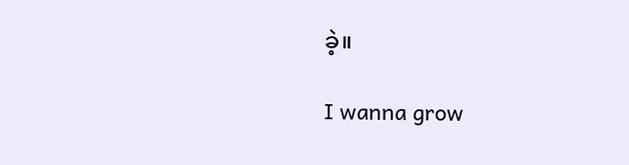ခဲ့။

I wanna grow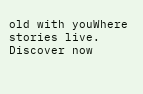old with youWhere stories live. Discover now